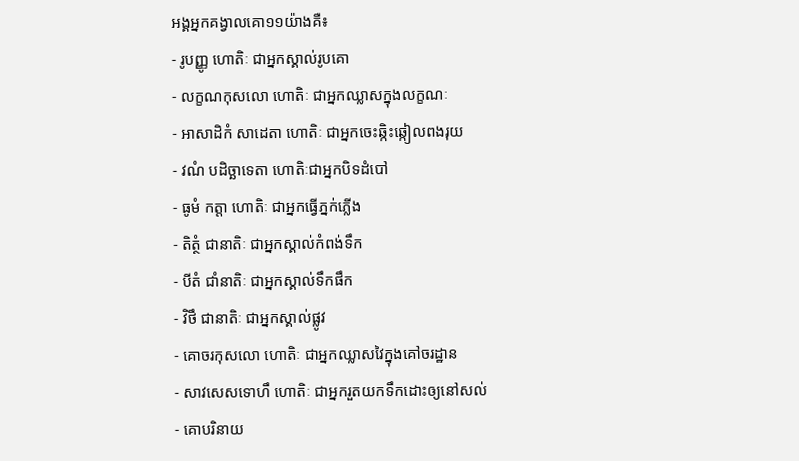អង្គអ្នកគង្វាលគោ១១យ៉ាងគឺ៖
- រូបញ្ញូ ហោតិៈ ជាអ្នកស្គាល់រូបគោ
- លក្ខណកុសលោ ហោតិៈ ជាអ្នកឈ្លាសក្នុងលក្ខណៈ
- អាសាដិកំ សាដេតា ហោតិៈ ជាអ្នកចេះឆ្កិះឆ្កៀលពងរុយ
- វណំ បដិច្ឆាទេតា ហោតិៈជាអ្នកបិទដំបៅ
- ធូមំ កត្តា ហោតិៈ ជាអ្នកធ្វើភ្នក់ភ្លើង
- តិត្ថំ ជានាតិៈ ជាអ្នកស្គាល់កំពង់ទឹក
- បីតំ ជាំនាតិៈ ជាអ្នកស្គាល់ទឹកផឹក
- វិថឹ ជានាតិៈ ជាអ្នកស្គាល់ផ្លូវ
- គោចរកុសលោ ហោតិៈ ជាអ្នកឈ្លាសវៃក្នុងគៅចរដ្ឋាន
- សាវសេសទោហឹ ហោតិៈ ជាអ្នករួតយកទឹកដោះឲ្យនៅសល់
- គោបរិនាយ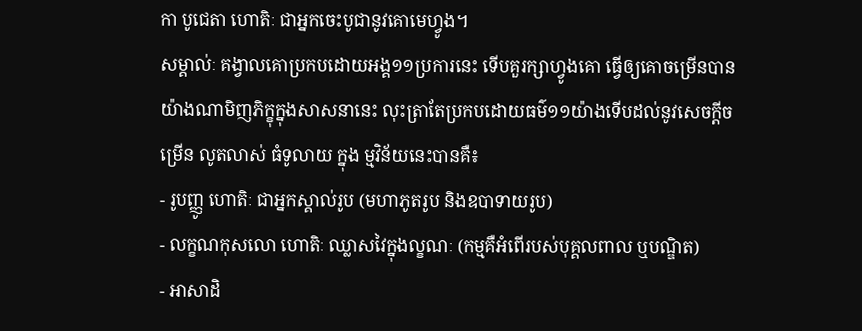កា បូជេតា ហោតិៈ ជាអ្នកចេះបូជានូវគោមេហ្វូង។
សម្គាល់ៈ គង្វាលគោប្រកបដោយអង្គ១១ប្រការនេះ ទើបគួរក្សាហ្វូងគោ ធ្វើឲ្យគោចម្រើនបាន យ៉ាងណាមិញភិក្ខុក្នុងសាសនានេះ លុះត្រាតែប្រកបដោយធម៌១១យ៉ាងទើបដល់នូវសេចក្ដីចម្រើន លូតលាស់ ធំទូលាយ ក្នុង ម្មវិន័យនេះបានគឺ៖
- រូបញ្ញូ ហោតិៈ ជាអ្នកស្គាល់រូប (មហាភូតរូប និងឧបាទាយរូប)
- លក្ខណកុសលោ ហោតិៈ ឈ្លាសវៃក្នុងល្ខណៈ (កម្មគឺអំពើរបស់បុគ្គលពាល ឬបណ្ឌិត)
- អាសាដិ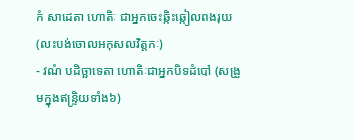កំ សាដេតា ហោតិៈ ជាអ្នកចេះឆ្កិះឆ្កៀលពងរុយ (លះបង់ចោលអកុសលវិត្តកៈ)
- វណំ បដិច្ឆាទេតា ហោតិៈជាអ្នកបិទដំបៅ (សង្រួមក្នុងឥន្ទ្រិយទាំង៦)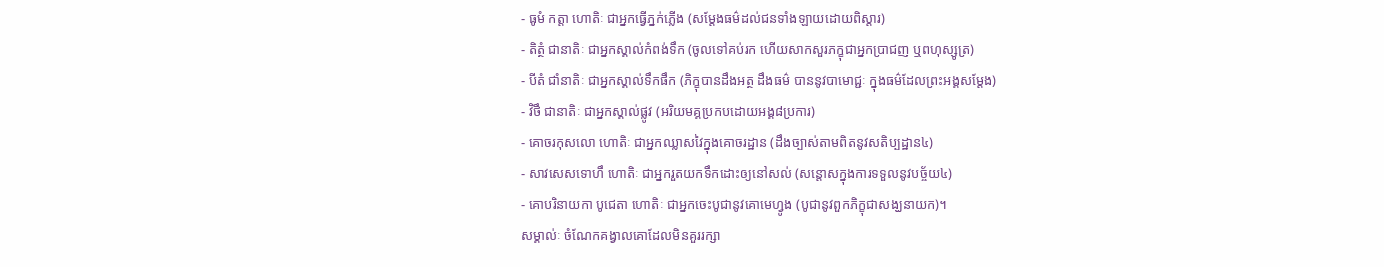- ធូមំ កត្តា ហោតិៈ ជាអ្នកធ្វើភ្នក់ភ្លើង (សម្ដែងធម៌ដល់ជនទាំងឡាយដោយពិស្ដារ)
- តិត្ថំ ជានាតិៈ ជាអ្នកស្គាល់កំពង់ទឹក (ចូលទៅគប់រក ហើយសាកសួរភក្ខុជាអ្នកប្រាជញ ឬពហុស្សូត្រ)
- បីតំ ជាំនាតិៈ ជាអ្នកស្គាល់ទឹកផឹក (ភិក្ខុបានដឹងអត្ថ ដឹងធម៌ បាននូវបាមោជ្ជៈ ក្នុងធម៌ដែលព្រះអង្គសម្ដែង)
- វិថឹ ជានាតិៈ ជាអ្នកស្គាល់ផ្លូវ (អរិយមគ្គប្រកបដោយអង្គ៨ប្រការ)
- គោចរកុសលោ ហោតិៈ ជាអ្នកឈ្លាសវៃក្នុងគោចរដ្ឋាន (ដឹងច្បាស់តាមពិតនូវសតិប្បដ្ឋាន៤)
- សាវសេសទោហឹ ហោតិៈ ជាអ្នករួតយកទឹកដោះឲ្យនៅសល់ (សន្ដោសក្នុងការទទួលនូវបច្ច័យ៤)
- គោបរិនាយកា បូជេតា ហោតិៈ ជាអ្នកចេះបូជានូវគោមេហ្វូង (បូជានូវពួកភិក្ខុជាសង្ឃនាយក)។
សម្គាល់ៈ ចំណែកគង្វាលគោដែលមិនគួររក្សា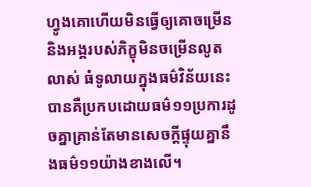ហ្វូងគោហើយមិនធ្វើឲ្យគោចម្រើន និងអង្គរបស់ភិក្ខុមិនចម្រើនលូតលាស់ ធំទូលាយក្នុងធម៌វិន័យនេះបានគឺប្រកបដោយធម៌១១ប្រការដូចគ្នាគ្រាន់តែមានសេចក្ដីផ្ទុយគ្នានឹងធម៌១១យ៉ាងខាងលើ។